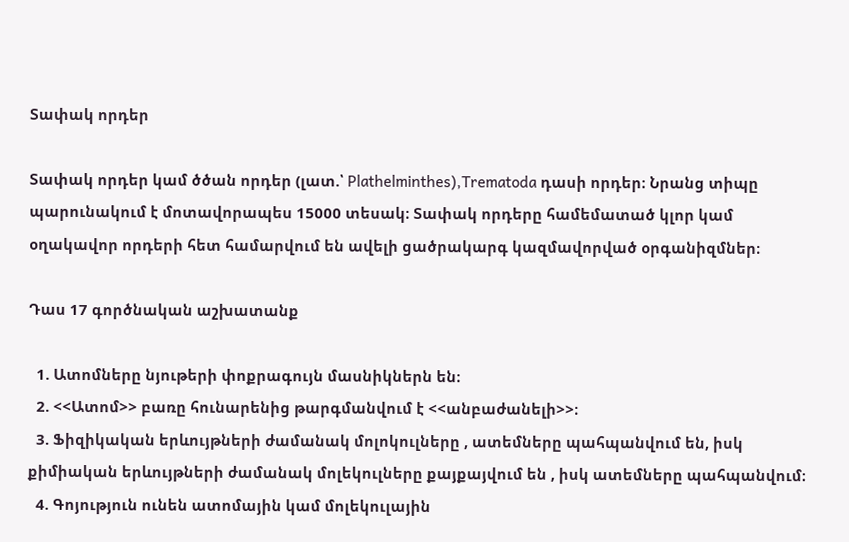Տափակ որդեր

Տափակ որդեր կամ ծծան որդեր (լատ.՝ Plathelminthes),Trematoda դասի որդեր։ Նրանց տիպը պարունակում է մոտավորապես 15000 տեսակ։ Տափակ որդերը համեմատած կլոր կամ օղակավոր որդերի հետ համարվում են ավելի ցածրակարգ կազմավորված օրգանիզմներ։

Դաս 17 գործնական աշխատանք

  1. Ատոմները նյութերի փոքրագույն մասնիկներն են։
  2. <<Ատոմ>> բառը հունարենից թարգմանվում է <<անբաժանելի>>։
  3. Ֆիզիկական երևույթների ժամանակ մոլոկուլները , ատեմները պահպանվում են, իսկ քիմիական երևույթների ժամանակ մոլեկուլները քայքայվում են , իսկ ատեմները պահպանվում։
  4. Գոյություն ունեն ատոմային կամ մոլեկուլային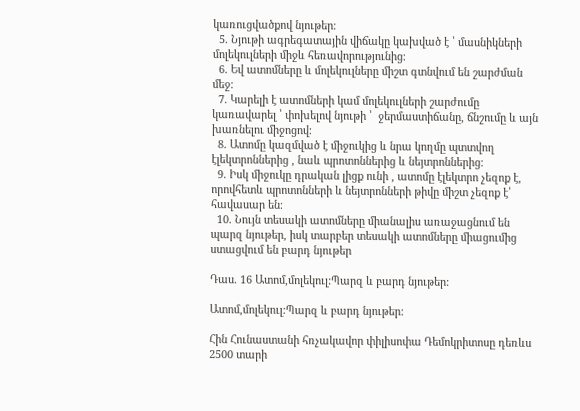կառուցվածքով նյութեր։
  5. Նյութի ագրեգատային վիճակը կախված է ՝ մասնիկների մոլեկուլների միջև հեռավորությունից։
  6. Եվ ատոմները և մոլեկուլները միշտ գտնվում են շարժման մեջ։
  7. Կարելի է ատոմների կամ մոլեկուլների շարժումը կառավարել ՝ փոխելով նյութի ՝  ջերմաստիճանը, ճնշումը և այն խառնելու միջոցով։
  8. Ատոմը կազմված է միջուկից և նրա կողմը պտտվող էլեկտրոններից , նաև պրոտոններից և նեյտրոններից։
  9. Իսկ միջուկը դրական լիցք ունի , ատոմը էլեկտրո չեզոք է, որովհետև պրոտոնների և նեյտրոնների թիվը միշտ չեզոք է՝ հավասար են։
  10. Նույն տեսակի ատոմները միանալիս առաջացնում են պարզ նյութեր, իսկ տարբեր տեսակի ատոմները միացումից ստացվում են բարդ նյութեր

Դաս. 16 Ատոմ,մոլեկուլ:Պարզ և բարդ նյութեր:

Ատոմ,մոլեկուլ:Պարզ և բարդ նյութեր:

Հին Հունաստանի հռչակավոր փիլիսոփա Դեմոկրիտոսը դեռևս 2500 տարի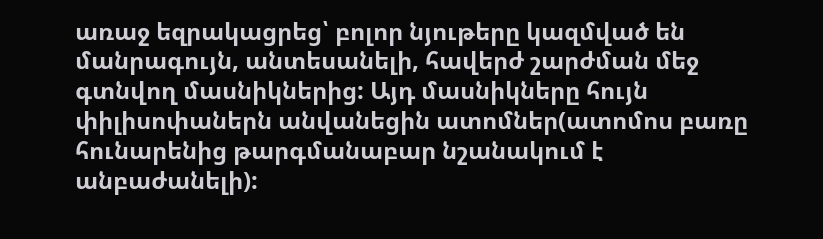առաջ եզրակացրեց՝ բոլոր նյութերը կազմված են մանրագույն, անտեսանելի, հավերժ շարժման մեջ գտնվող մասնիկներից: Այդ մասնիկները հույն փիլիսոփաներն անվանեցին ատոմներ(ատոմոս բառը հունարենից թարգմանաբար նշանակում է անբաժանելի):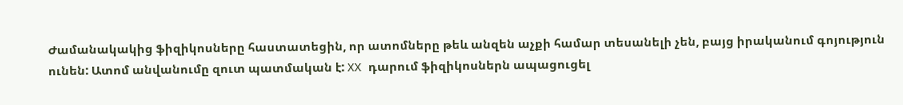Ժամանակակից ֆիզիկոսները հաստատեցին, որ ատոմները թեև անզեն աչքի համար տեսանելի չեն, բայց իրականում գոյություն ունեն: Ատոմ անվանումը զուտ պատմական է: XX դարում ֆիզիկոսներն ապացուցել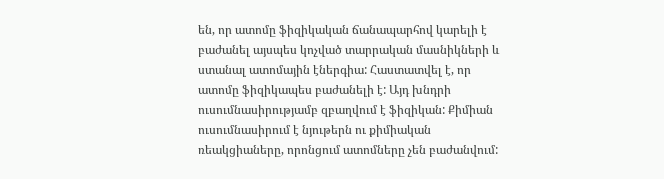են, որ ատոմը ֆիզիկական ճանապարհով կարելի է բաժանել այսպես կոչված տարրական մասնիկների և ստանալ ատոմային էներգիա: Հաստատվել է, որ ատոմը ֆիզիկապես բաժանելի է: Այդ խնդրի ուսումնասիրությամբ զբաղվում է ֆիզիկան: Քիմիան ուսումնասիրում է նյութերն ու քիմիական ռեակցիաները, որոնցում ատոմները չեն բաժանվում: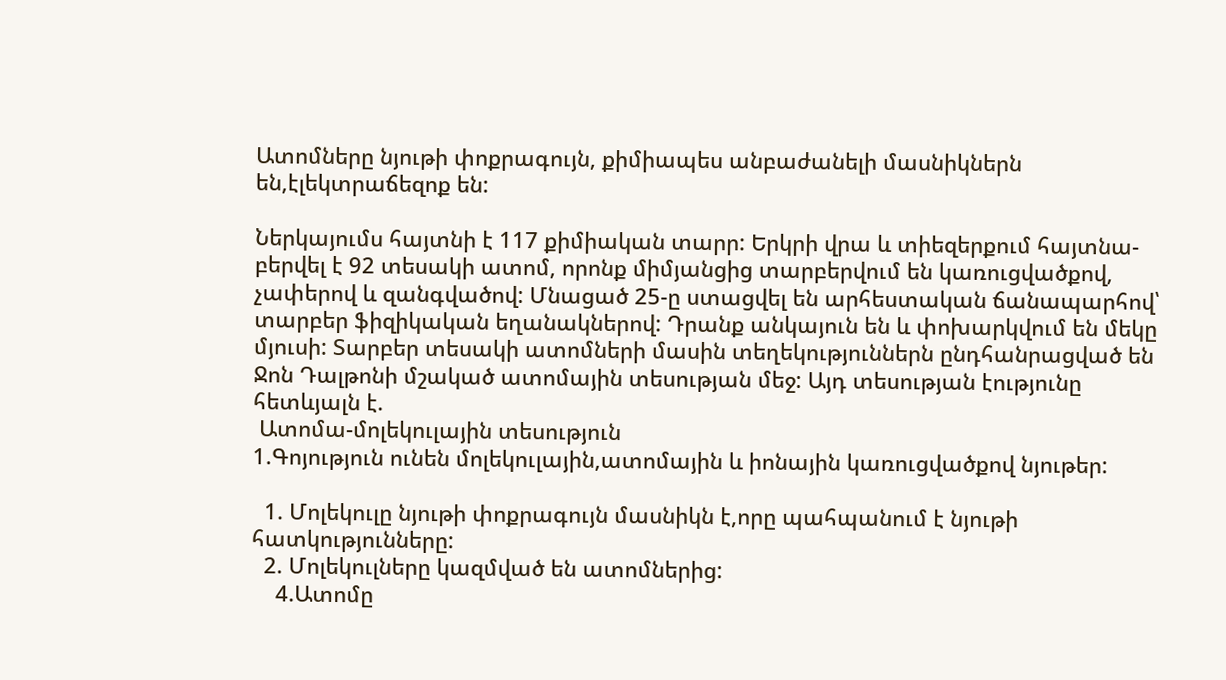Ատոմները նյութի փոքրագույն, քիմիապես անբաժանելի մասնիկներն են,էլեկտրաճեզոք են:

Ներկայումս հայտնի է 117 քիմիական տարր: Երկրի վրա և տիեզերքում հայտնա-բերվել է 92 տեսակի ատոմ, որոնք միմյանցից տարբերվում են կառուցվածքով, չափերով և զանգվածով: Մնացած 25-ը ստացվել են արհեստական ճանապարհով՝ տարբեր ֆիզիկական եղանակներով: Դրանք անկայուն են և փոխարկվում են մեկը մյուսի: Տարբեր տեսակի ատոմների մասին տեղեկություններն ընդհանրացված են Ջոն Դալթոնի մշակած ատոմային տեսության մեջ: Այդ տեսության էությունը հետևյալն է.
 Ատոմա-մոլեկուլային տեսություն
1.Գոյություն ունեն մոլեկուլային,ատոմային և իոնային կառուցվածքով նյութեր:

  1. Մոլեկուլը նյութի փոքրագույն մասնիկն է,որը պահպանում է նյութի հատկությունները:
  2. Մոլեկուլները կազմված են ատոմներից:
    4.Ատոմը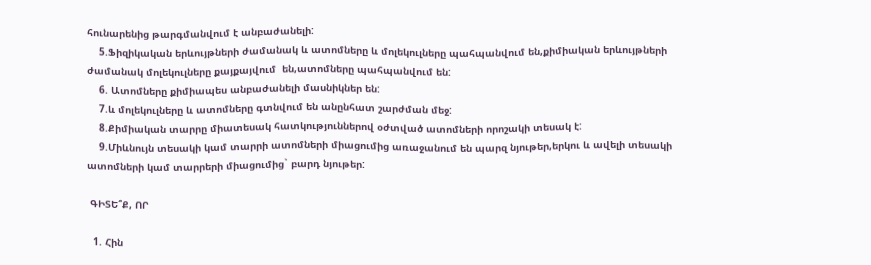հունարենից թարգմանվում է անբաժանելի:
    5.Ֆիզիկական երևույթների ժամանակ և ատոմները և մոլեկուլները պահպանվում են,քիմիական երևույթների ժամանակ մոլեկուլները քայքայվում  են,ատոմները պահպանվում են:
    6. Ատոմները քիմիապես անբաժանելի մասնիկներ են:
    7.և մոլեկուլները և ատոմները գտնվում են անընհատ շարժման մեջ:
    8.Քիմիական տարրը միատեսակ հատկություններով օժտված ատոմների որոշակի տեսակ է:
    9.Միևնույն տեսակի կամ տարրի ատոմների միացումից առաջանում են պարզ նյութեր,երկու և ավելի տեսակի ատոմների կամ տարրերի միացումից` բարդ նյութեր:

 ԳԻՏԵ՞Ք, ՈՐ

  1. Հին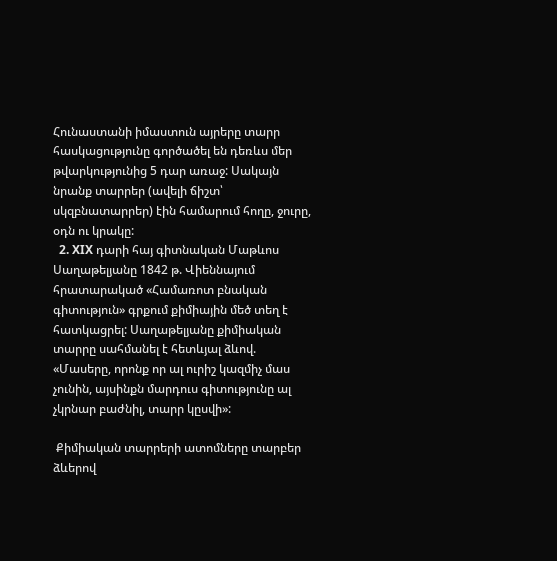Հունաստանի իմաստուն այրերը տարր հասկացությունը գործածել են դեռևս մեր թվարկությունից 5 դար առաջ: Սակայն նրանք տարրեր (ավելի ճիշտ՝ սկզբնատարրեր) էին համարում հողը, ջուրը, օդն ու կրակը:
  2. XIX դարի հայ գիտնական Մաթևոս Սաղաթելյանը 1842 թ. Վիեննայում հրատարակած «Համառոտ բնական գիտություն» գրքում քիմիային մեծ տեղ է հատկացրել: Սաղաթելյանը քիմիական տարրը սահմանել է հետևյալ ձևով. «Մասերը, որոնք որ ալ ուրիշ կազմիչ մաս չունին, այսինքն մարդուս գիտությունը ալ չկրնար բաժնիլ, տարր կըսվի»:

 Քիմիական տարրերի ատոմները տարբեր ձևերով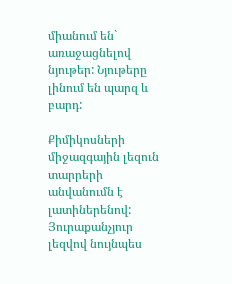միանում են` առաջացնելով նյութեր: Նյութերը լինում են պարզ և բարդ:

Քիմիկոսների միջազգային լեզուն տարրերի անվանումն է լատիներենով: Յուրաքանչյուր լեզվով նույնպես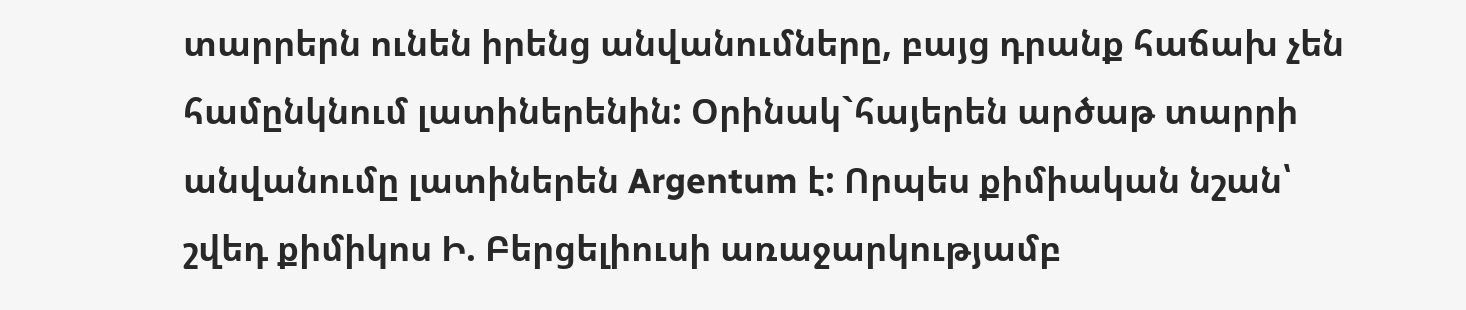տարրերն ունեն իրենց անվանումները, բայց դրանք հաճախ չեն համընկնում լատիներենին: Օրինակ`հայերեն արծաթ տարրի անվանումը լատիներեն Argentum է: Որպես քիմիական նշան՝ շվեդ քիմիկոս Ի. Բերցելիուսի առաջարկությամբ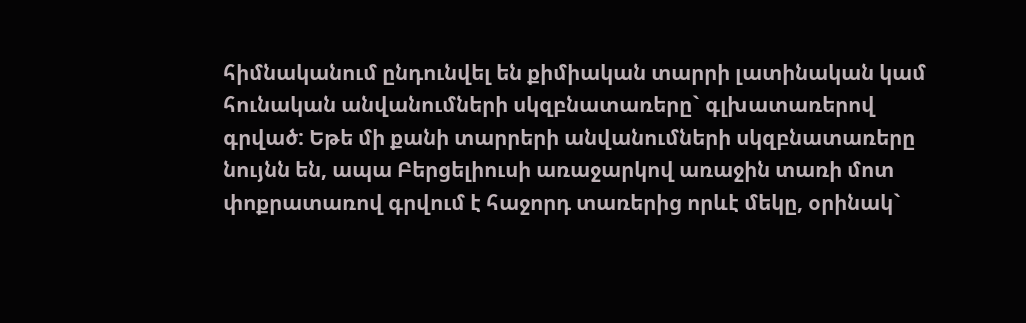հիմնականում ընդունվել են քիմիական տարրի լատինական կամ հունական անվանումների սկզբնատառերը` գլխատառերով գրված: Եթե մի քանի տարրերի անվանումների սկզբնատառերը նույնն են, ապա Բերցելիուսի առաջարկով առաջին տառի մոտ փոքրատառով գրվում է հաջորդ տառերից որևէ մեկը, օրինակ`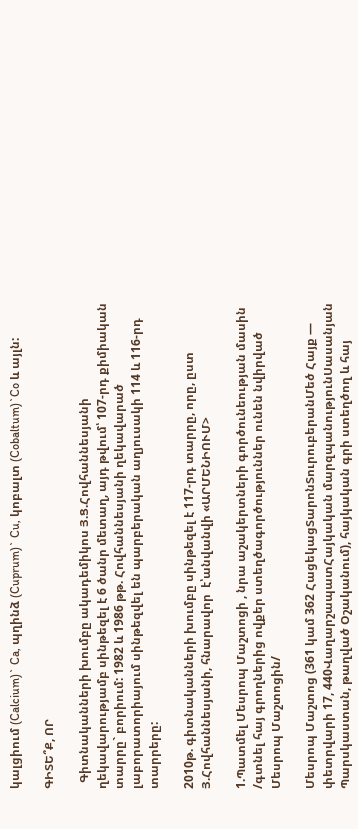կալցիում (Calcium)` Ca, պղինձ (Cuprum)` Cu, կոբալտ (Cobaltum)`Co և այլն:

ԳԻՏԵ՞Ք, ՈՐ

  Գիտնականների խումբը ակադեմիկոս Յ.Ց.Հովհաննեսյանի ղեկավարությամբ սինթեզել է 6 ծանր մետաղ, այդ թվում՝ 107-րդ քիմիական տարրը` բորիում: 1982 և 1986 թթ. Հովհաննեսյանի ղեկավարած լաբորատորիայում սինթեզվել են պարբերական աղյուսակի 114 և 116-րդ տարրերը:

2010թ. գիտնականների խումբը սինթեզել է 117-րդ տարրը, որը, ըստ Յ.Հովհաննեսյանի, հնարավոր  է՝անվանվի «ԱՐՄԵՆԻՈՒՄ>

1.Պատմել Մեսրոպ Մաշտոցի , նրա աշակերտների գործունեության մասին /գտնել հայ գրողներից ովքեր ստեղծագործություններ ունեն նվիրված Մեսրոպ Մաշտոցին/

Մեսրոպ Մաշտոց (361 կամ 362 ՀացեկացՏարոնՏուրուբերանՄեծ Հայք — փետրվարի 17, 440ՎաղարշապատՀայկական մարզպանությունՍասանյան Պարսկաստան, թաղված Օշականում), հայկական գրի ստեղծող և հայ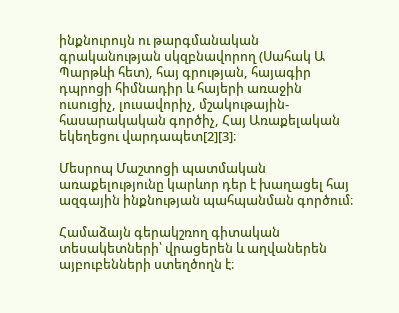ինքնուրույն ու թարգմանական գրականության սկզբնավորող (Սահակ Ա Պարթևի հետ), հայ գրության, հայագիր դպրոցի հիմնադիր և հայերի առաջին ուսուցիչ, լուսավորիչ, մշակութային-հասարակական գործիչ, Հայ Առաքելական եկեղեցու վարդապետ[2][3]։

Մեսրոպ Մաշտոցի պատմական առաքելությունը կարևոր դեր է խաղացել հայ ազգային ինքնության պահպանման գործում։

Համաձայն գերակշռող գիտական տեսակետների՝ վրացերեն և աղվաներեն այբուբենների ստեղծողն է։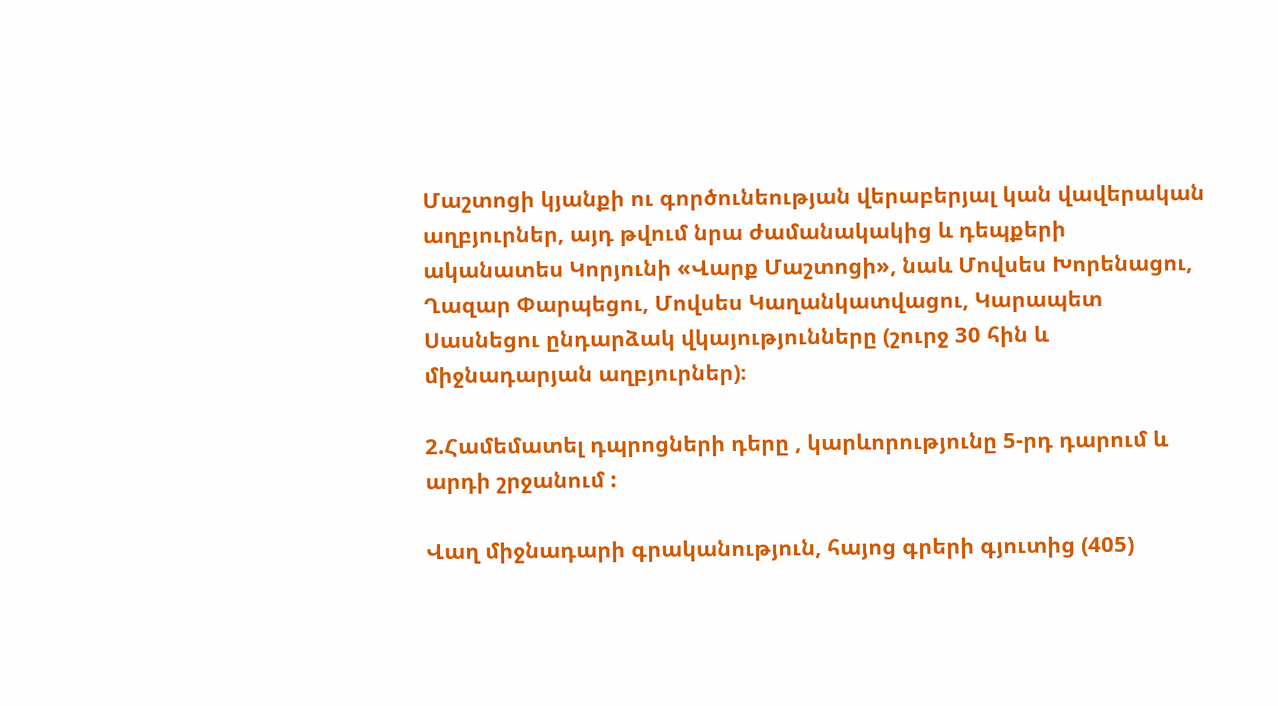Մաշտոցի կյանքի ու գործունեության վերաբերյալ կան վավերական աղբյուրներ, այդ թվում նրա ժամանակակից և դեպքերի ականատես Կորյունի «Վարք Մաշտոցի», նաև Մովսես Խորենացու, Ղազար Փարպեցու, Մովսես Կաղանկատվացու, Կարապետ Սասնեցու ընդարձակ վկայությունները (շուրջ 30 հին և միջնադարյան աղբյուրներ)։

2.Համեմատել դպրոցների դերը , կարևորությունը 5-րդ դարում և արդի շրջանում :

Վաղ միջնադարի գրականություն, հայոց գրերի գյուտից (405)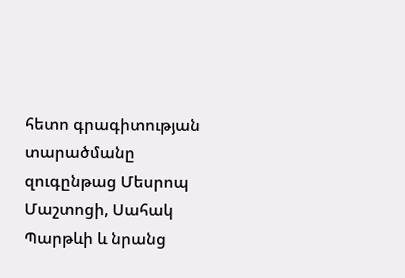հետո գրագիտության տարածմանը զուգընթաց Մեսրոպ Մաշտոցի, Սահակ Պարթևի և նրանց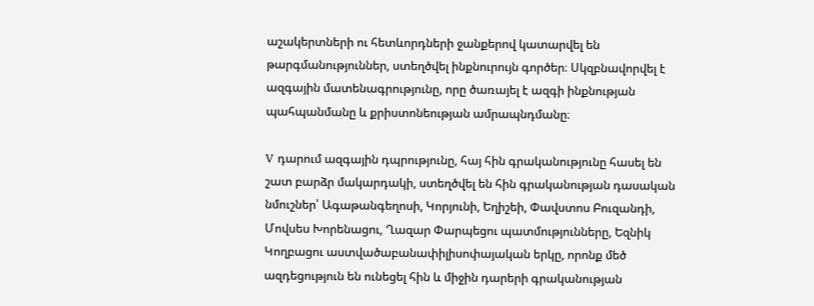աշակերտների ու հետևորդների ջանքերով կատարվել են թարգմանություններ, ստեղծվել ինքնուրույն գործեր։ Սկզբնավորվել է ազգային մատենագրությունը, որը ծառայել է ազգի ինքնության պահպանմանը և քրիստոնեության ամրապնդմանը։

V դարում ազգային դպրությունը, հայ հին գրականությունը հասել են շատ բարձր մակարդակի, ստեղծվել են հին գրականության դասական նմուշներ՝ Ագաթանգեղոսի, Կորյունի, Եղիշեի, Փավստոս Բուզանդի, Մովսես Խորենացու, Ղազար Փարպեցու պատմությունները, Եզնիկ Կողբացու աստվածաբանափիլիսոփայական երկը, որոնք մեծ ազդեցություն են ունեցել հին և միջին դարերի գրականության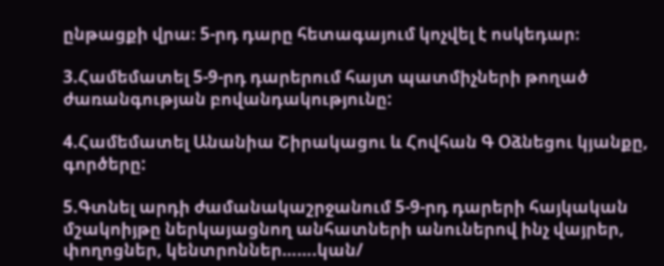ընթացքի վրա։ 5-րդ դարը հետագայում կոչվել է ոսկեդար։

3.Համեմատել 5-9-րդ դարերում հայտ պատմիչների թողած ժառանգության բովանդակությունը:

4.Համեմատել Անանիա Շիրակացու և Հովհան Գ Օձնեցու կյանքը, գործերը:

5.Գտնել արդի ժամանակաշրջանում 5-9-րդ դարերի հայկական մշակոիյթը ներկայացնող անհատների անուներով ինչ վայրեր, փողոցներ, կենտրոններ…….կան/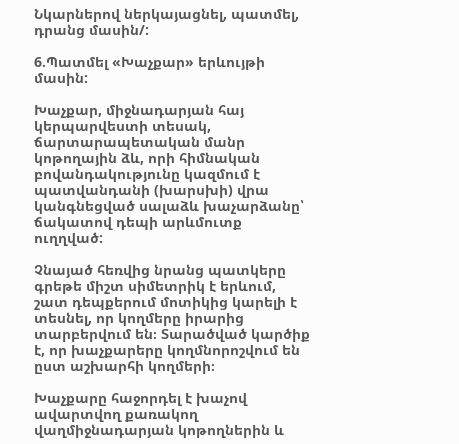Նկարներով ներկայացնել, պատմել, դրանց մասին/:

6.Պատմել «Խաչքար» երևույթի մասին:

Խաչքար, միջնադարյան հայ կերպարվեստի տեսակ, ճարտարապետական մանր կոթողային ձև, որի հիմնական բովանդակությունը կազմում է պատվանդանի (խարսխի) վրա կանգնեցված սալաձև խաչարձանը՝ ճակատով դեպի արևմուտք ուղղված:

Չնայած հեռվից նրանց պատկերը գրեթե միշտ սիմետրիկ է երևում, շատ դեպքերում մոտիկից կարելի է տեսնել, որ կողմերը իրարից տարբերվում են։ Տարածված կարծիք է, որ խաչքարերը կողմնորոշվում են ըստ աշխարհի կողմերի։

Խաչքարը հաջորդել է խաչով ավարտվող քառակող վաղմիջնադարյան կոթողներին և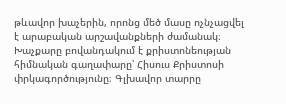թևավոր խաչերին, որոնց մեծ մասը ոչնչացվել է արաբական արշավանքների ժամանակ։ Խաչքարը բովանդակում է քրիստոնեության հիմնական գաղափարը՝ Հիսուս Քրիստոսի փրկագործությունը։ Գլխավոր տարրը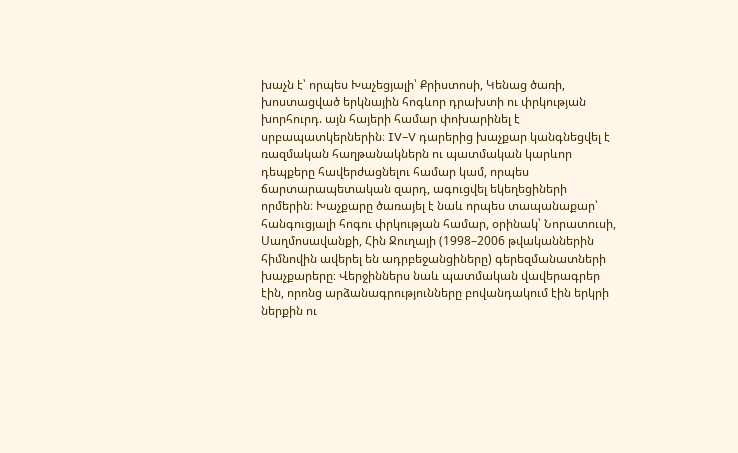խաչն է՝ որպես Խաչեցյալի՝ Քրիստոսի, Կենաց ծառի, խոստացված երկնային հոգևոր դրախտի ու փրկության խորհուրդ. այն հայերի համար փոխարինել է սրբապատկերներին։ IV–V դարերից խաչքար կանգնեցվել է ռազմական հաղթանակներն ու պատմական կարևոր դեպքերը հավերժացնելու համար կամ, որպես ճարտարապետական զարդ, ագուցվել եկեղեցիների որմերին։ Խաչքարը ծառայել է նաև որպես տապանաքար՝ հանգուցյալի հոգու փրկության համար, օրինակ՝ Նորատուսի, Սաղմոսավանքի, Հին Ջուղայի (1998–2006 թվականներին հիմնովին ավերել են ադրբեջանցիները) գերեզմանատների խաչքարերը։ Վերջիններս նաև պատմական վավերագրեր էին, որոնց արձանագրությունները բովանդակում էին երկրի ներքին ու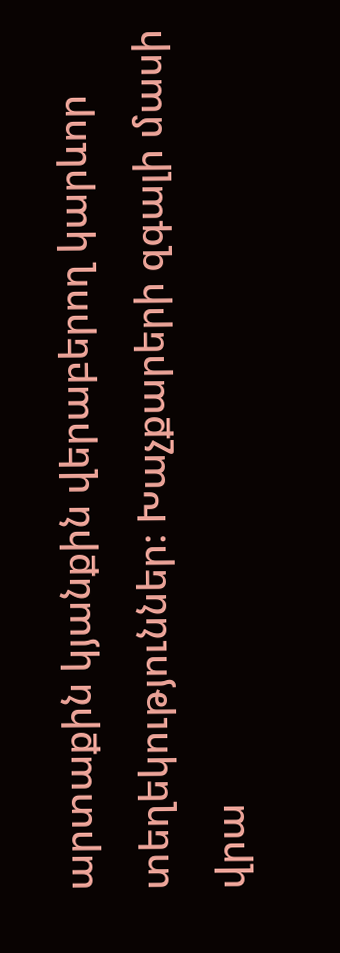արտաքին կյանքին վերաբերող կարևոր տեղեկություններ։ Խաչքարերի զգալի մասի վրա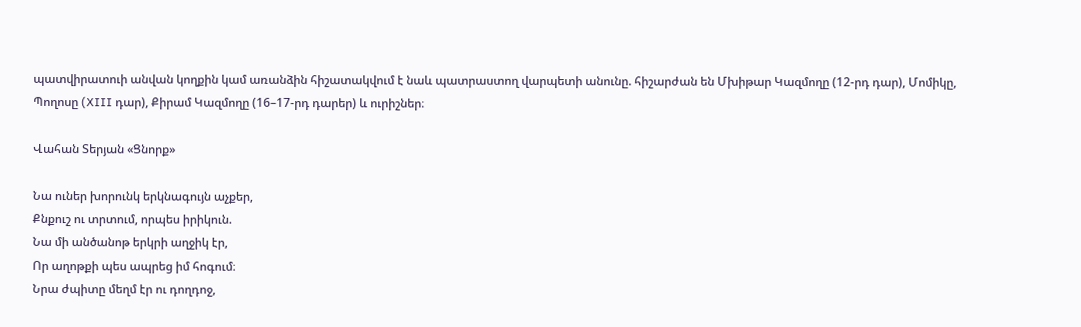պատվիրատուի անվան կողքին կամ առանձին հիշատակվում է նաև պատրաստող վարպետի անունը. հիշարժան են Մխիթար Կազմողը (12-րդ դար), Մոմիկը, Պողոսը (XIII դար), Քիրամ Կազմողը (16–17-րդ դարեր) և ուրիշներ։

Վահան Տերյան «Ցնորք»

Նա ուներ խորունկ երկնագույն աչքեր,
Քնքուշ ու տրտում, որպես իրիկուն.
Նա մի անծանոթ երկրի աղջիկ էր,
Որ աղոթքի պես ապրեց իմ հոգում։
Նրա ժպիտը մեղմ էր ու դողդոջ,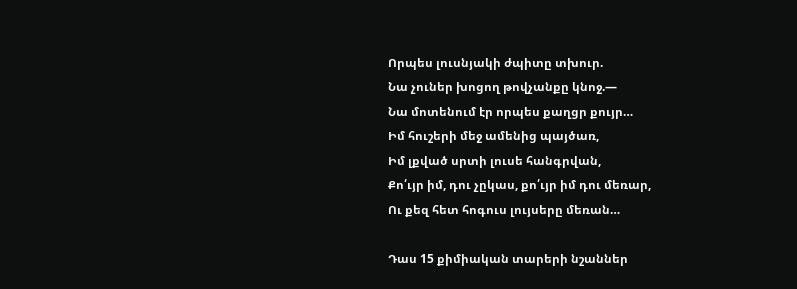Որպես լուսնյակի ժպիտը տխուր.
Նա չուներ խոցող թովչանքը կնոջ.—
Նա մոտենում էր որպես քաղցր քույր…
Իմ հուշերի մեջ ամենից պայծառ,
Իմ լքված սրտի լուսե հանգրվան,
Քո՛ւյր իմ, դու չըկաս, քո՛ւյր իմ դու մեռար,
Ու քեզ հետ հոգուս լույսերը մեռան…

Դաս 15 քիմիական տարերի նշաններ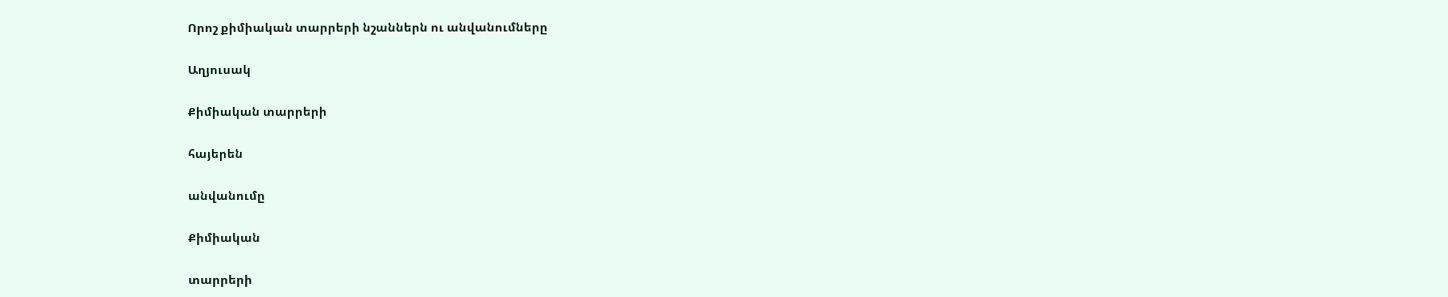Որոշ քիմիական տարրերի նշաններն ու անվանումները

Աղյուսակ

Քիմիական տարրերի

հայերեն

անվանումը

Քիմիական

տարրերի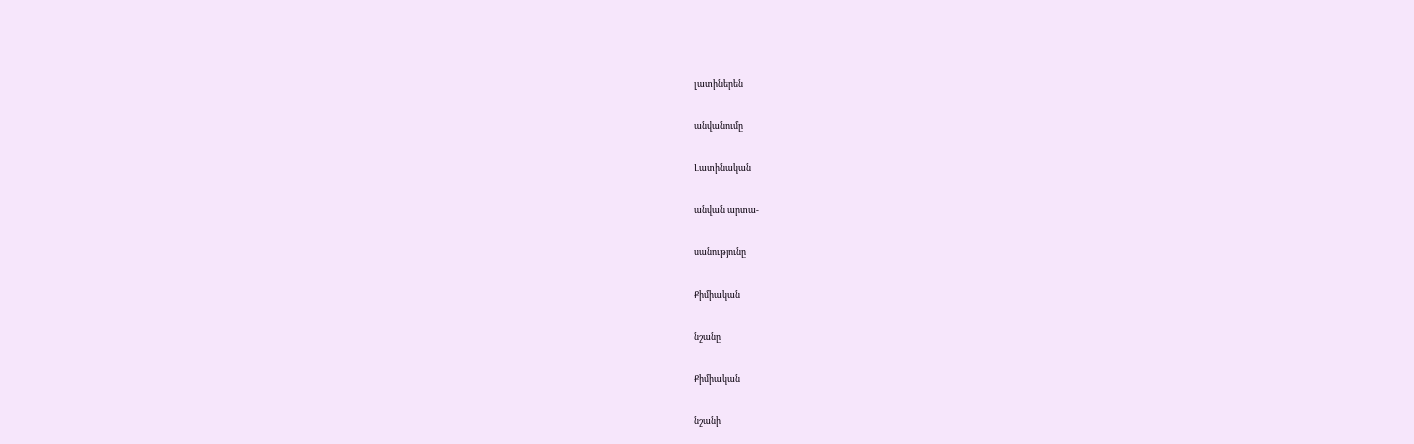լատիներեն

անվանումը

Լատինական

անվան արտա-

սանությունը

Քիմիական

նշանը

Քիմիական

նշանի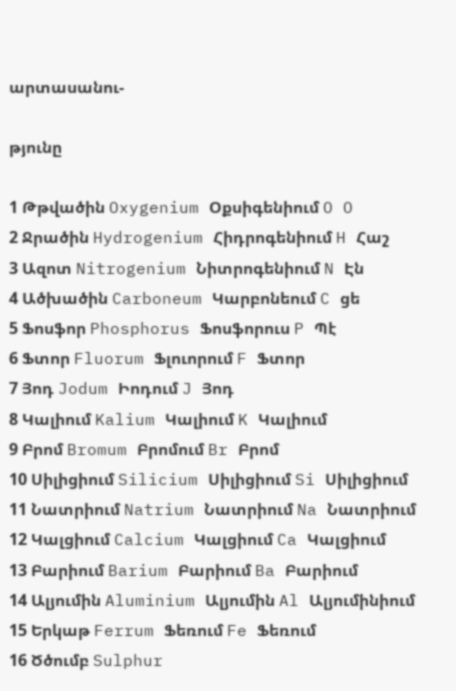արտասանու-

թյունը

1 Թթվածին Oxygenium Օքսիգենիում O O
2 Ջրածին Hydrogenium Հիդրոգենիում H Հաշ
3 Ազոտ Nitrogenium Նիտրոգենիում N Էն
4 Ածխածին Carboneum Կարբոնեում C ցե
5 Ֆոսֆոր Phosphorus Ֆոսֆորուս P Պէ
6 Ֆտոր Fluorum Ֆլուորում F Ֆտոր
7 Յոդ Jodum Իոդում J Յոդ
8 Կալիում Kalium Կալիում K Կալիում
9 Բրոմ Bromum Բրոմում Br Բրոմ
10 Սիլիցիում Silicium Սիլիցիում Si Սիլիցիում
11 Նատրիում Natrium Նատրիում Na Նատրիում
12 Կալցիում Calcium Կալցիում Ca Կալցիում
13 Բարիում Barium Բարիում Ba Բարիում
14 Ալյումին Aluminium Ալյումին Al Ալյումինիում
15 Երկաթ Ferrum Ֆեռում Fe Ֆեռում
16 Ծծումբ Sulphur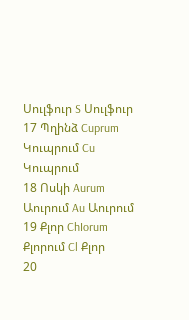Սուլֆուր S Սուլֆուր
17 Պղինձ Cuprum Կուպրում Cu Կուպրում
18 Ոսկի Aurum Աուրում Au Աուրում
19 Քլոր ChIorum Քլորում Cl Քլոր
20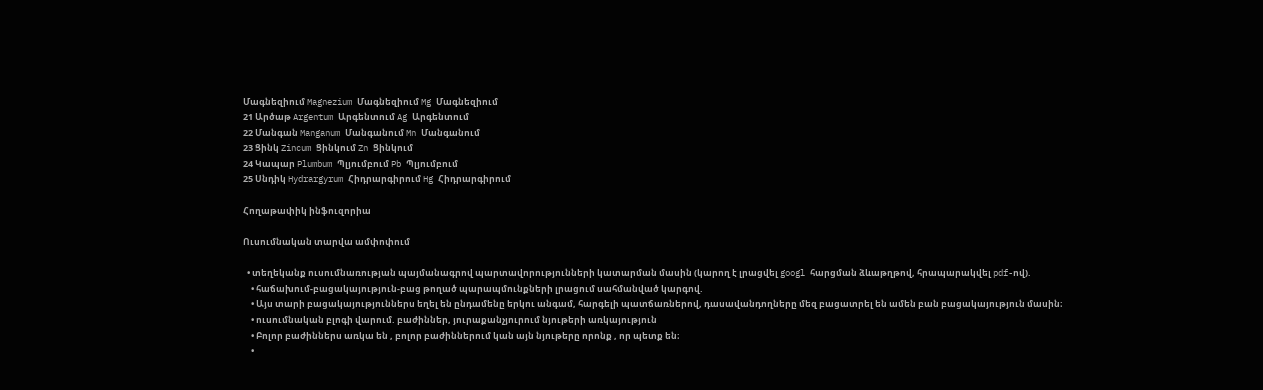Մագնեզիում Magnezium Մագնեզիում Mg Մագնեզիում
21 Արծաթ Argentum Արգենտում Ag Արգենտում
22 Մանգան Manganum Մանգանում Mn Մանգանում
23 Ցինկ Zincum Ցինկում Zn Ցինկում
24 Կապար Plumbum Պլյումբում Pb Պլյումբում
25 Սնդիկ Hydrargyrum Հիդրարգիրում Hg Հիդրարգիրում

Հողաթափիկ ինֆուզորիա

Ուսումնական տարվա ամփոփում

  • տեղեկանք ուսումնառության պայմանագրով պարտավորությունների կատարման մասին (կարող է լրացվել googl հարցման ձևաթղթով, հրապարակվել pdf-ով).
    • հաճախում-բացակայություն-բաց թողած պարապմունքների լրացում սահմանված կարգով.
    • Այս տարի բացակայություններս եղել են ընդամենը երկու անգամ, հարգելի պատճառներով, դասավանդողները մեզ բացատրել են ամեն բան բացակայություն մասին։
    • ուսումնական բլոգի վարում. բաժիններ, յուրաքանչյուրում նյութերի առկայություն
    • Բոլոր բաժիններս առկա են , բոլոր բաժիններում կան այն նյութերը որոնք , որ պետք են։
    •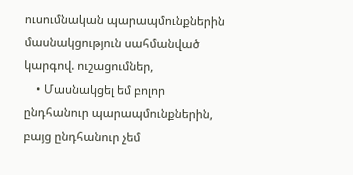ուսումնական պարապմունքներին մասնակցություն սահմանված կարգով. ուշացումներ,
    • Մասնակցել եմ բոլոր ընդհանուր պարապմունքներին, բայց ընդհանուր չեմ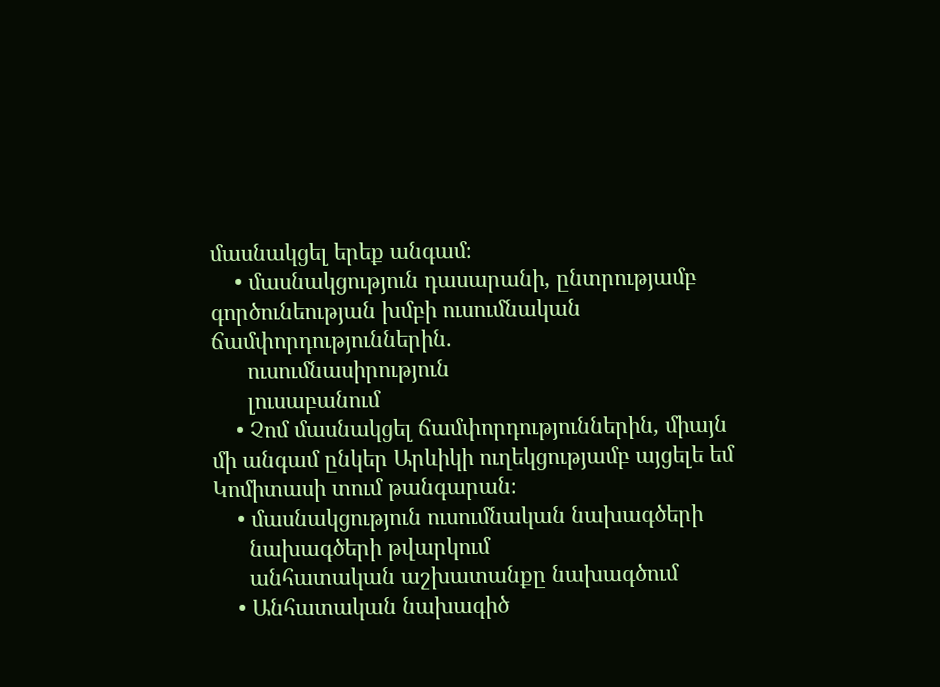մասնակցել երեք անգամ։
    • մասնակցություն դասարանի, ընտրությամբ գործունեության խմբի ուսումնական ճամփորդություններին.
      ուսումնասիրություն
      լուսաբանում
    • Չոմ մասնակցել ճամփորդություններին, միայն մի անգամ ընկեր Արևիկի ուղեկցությամբ այցելե եմ Կոմիտասի տում թանգարան։
    • մասնակցություն ուսումնական նախագծերի
      նախագծերի թվարկում
      անհատական աշխատանքը նախագծում
    • Անհատական նախագիծ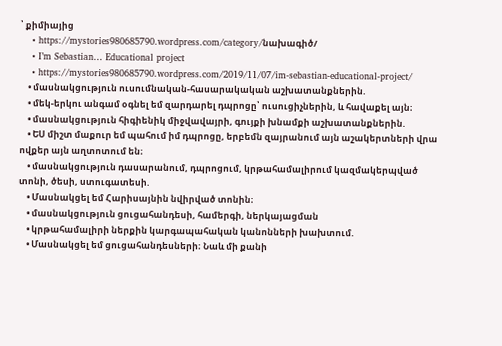՝ քիմիայից
    • https://mystories980685790.wordpress.com/category/նախագիծ/
    • I’m Sebastian… Educational project
    • https://mystories980685790.wordpress.com/2019/11/07/im-sebastian-educational-project/
    • մասնակցություն ուսումնական-հասարակական աշխատանքներին.
    • մեկ-երկու անգամ օգնել եմ զարդարել դպրոցը՝ ուսուցիչներին, և հավաքել այն։
    • մասնակցություն հիգիենիկ միջվավայրի, գույքի խնամքի աշխատանքներին.
    • ԵՍ միշտ մաքուր եմ պահում իմ դպրոցը, երբեմն զայրանում այն աշակերտների վրա ովքեր այն աղտոտում են։
    • մասնակցություն դասարանում, դպրոցում, կրթահամալիրում կազմակերպված տոնի, ծեսի, ստուգատեսի.
    • Մասնակցել եմ Հարիսայնին նվիրված տոնին։
    • մասնակցություն ցուցահանդեսի, համերգի, ներկայացման
    • կրթահամալիրի ներքին կարգապահական կանոնների խախտում.
    • Մասնակցել եմ ցուցահանդեսների։ Նաև մի քանի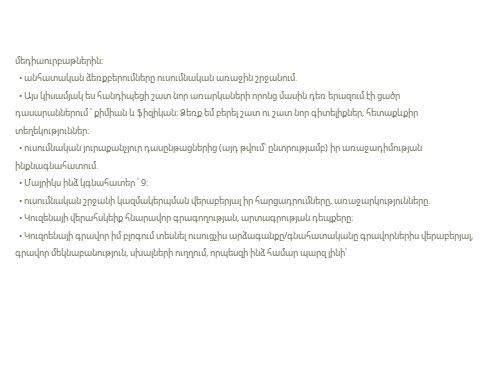մեդիաուրբաթներին։
  • անհատական ձեռքբերումները ուսումնական առաջին շրջանում.
  • Այս կիսամյակ ես հանդիպեցի շատ նոր առարկաների որոնց մասին դեռ երազում էի ցածր դասարաններում ՝ քիմիան և ֆիզիկան։ Ձեռք եմ բերել շատ ու շատ նոր գիտելիքներ, հետաքևքիր տեղեկություններ։
  • ուսումնական յուրաքանչյուր դասընթացներից (այդ թվում՝ ընտրությամբ) իր առաջադիմության ինքնագնահատում.
  • Մայրիկս ինձ կգնահատեր ՝ 9։
  • ուսումնական շրջանի կազմակերպման վերաբերյալ իր հարցադրումները, առաջարկությունները.
  • Կուզենայի վերահսկեիք հնարավոր գրագողության, արտագրության դեպքերը։
  • Կուզոենայի գրավոր իմ բլոգում տեսնել ուսուցչիս արձագանքը/գնահատականը գրավորներիս վերաբերյալ, գրավոր մեկնաբանություն, սխալների ուղղում, որպեսզի ինձ համար պարզ լինի՝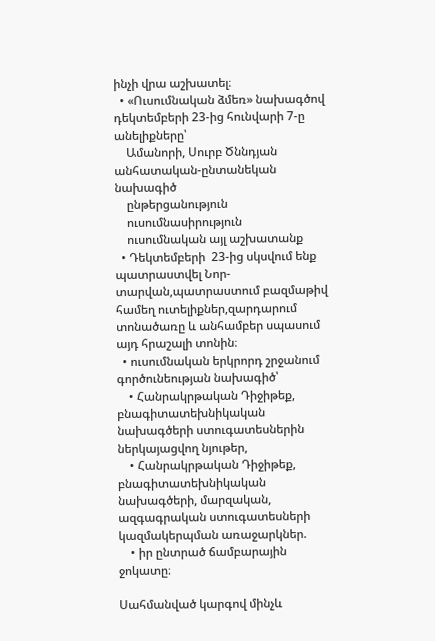ինչի վրա աշխատել։
  • «Ուսումնական ձմեռ» նախագծով դեկտեմբերի 23-ից հունվարի 7-ը անելիքները՝
    Ամանորի, Սուրբ Ծննդյան անհատական-ընտանեկան նախագիծ
    ընթերցանություն
    ուսումնասիրություն
    ուսումնական այլ աշխատանք
  • Դեկտեմբերի  23-ից սկսվում ենք պատրաստվել Նոր-տարվան,պատրաստում բազմաթիվ համեղ ուտելիքներ,զարդարում տոնածառը և անհամբեր սպասում այդ հրաշալի տոնին։
  • ուսումնական երկրորդ շրջանում գործունեության նախագիծ՝
    • Հանրակրթական Դիջիթեք, բնագիտատեխնիկական նախագծերի ստուգատեսներին ներկայացվող նյութեր,
    • Հանրակրթական Դիջիթեք, բնագիտատեխնիկական նախագծերի, մարզական, ազգագրական ստուգատեսների կազմակերպման առաջարկներ.
    • իր ընտրած ճամբարային ջոկատը։

Սահմանված կարգով մինչև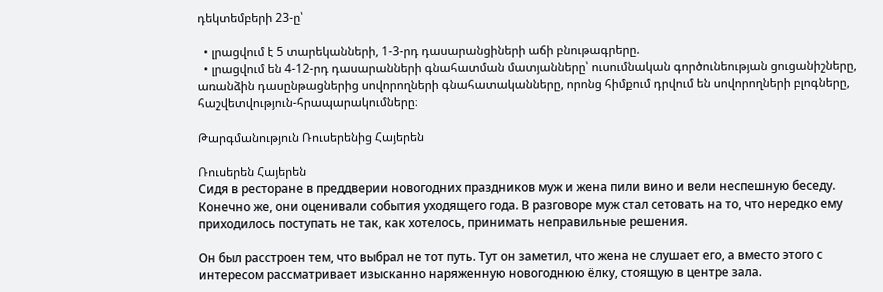դեկտեմբերի 23-ը՝

  • լրացվում է 5 տարեկանների, 1-3-րդ դասարանցիների աճի բնութագրերը.
  • լրացվում են 4-12-րդ դասարանների գնահատման մատյանները՝ ուսումնական գործունեության ցուցանիշները, առանձին դասընթացներից սովորողների գնահատականները, որոնց հիմքում դրվում են սովորողների բլոգները, հաշվետվություն-հրապարակումները։

Թարգմանություն Ռուսերենից Հայերեն

Ռուսերեն Հայերեն
Сидя в ресторане в преддверии новогодних праздников муж и жена пили вино и вели неспешную беседу. Конечно же, они оценивали события уходящего года. В разговоре муж стал сетовать на то, что нередко ему приходилось поступать не так, как хотелось, принимать неправильные решения.

Он был расстроен тем, что выбрал не тот путь. Тут он заметил, что жена не слушает его, а вместо этого с интересом рассматривает изысканно наряженную новогоднюю ёлку, стоящую в центре зала.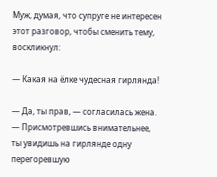Муж, думая, что супруге не интересен этот разговор, чтобы сменить тему, воскликнул:

— Какая на ёлке чудесная гирлянда!

— Да, ты прав, — согласилась жена. — Присмотревшись внимательнее, ты увидишь на гирлянде одну перегоревшую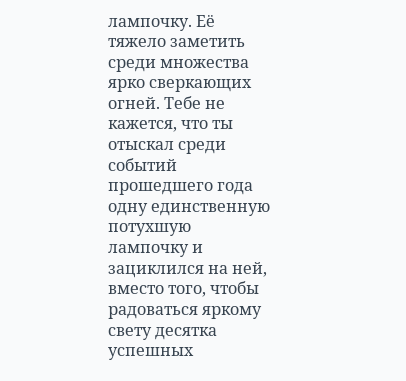лампочку. Её тяжело заметить среди множества ярко сверкающих огней. Тебе не кажется, что ты отыскал среди событий прошедшего года одну единственную потухшую лампочку и зациклился на ней, вместо того, чтобы радоваться яркому свету десятка успешных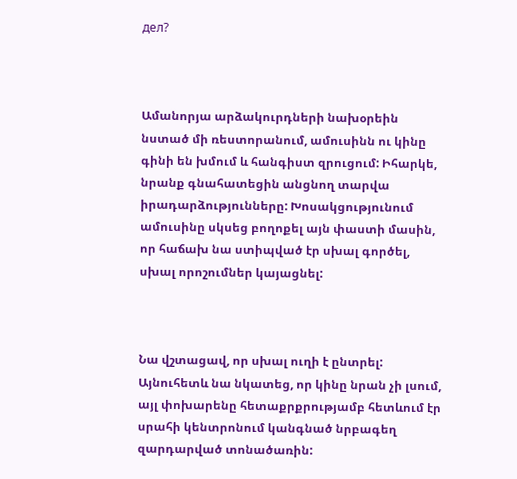дел?



Ամանորյա արձակուրդների նախօրեին նստած մի ռեստորանում, ամուսինն ու կինը գինի են խմում և հանգիստ զրուցում: Իհարկե, նրանք գնահատեցին անցնող տարվա իրադարձությունները: Խոսակցությունում ամուսինը սկսեց բողոքել այն փաստի մասին, որ հաճախ նա ստիպված էր սխալ գործել, սխալ որոշումներ կայացնել:



Նա վշտացավ, որ սխալ ուղի է ընտրել: Այնուհետև նա նկատեց, որ կինը նրան չի լսում, այլ փոխարենը հետաքրքրությամբ հետևում էր սրահի կենտրոնում կանգնած նրբագեղ զարդարված տոնածառին: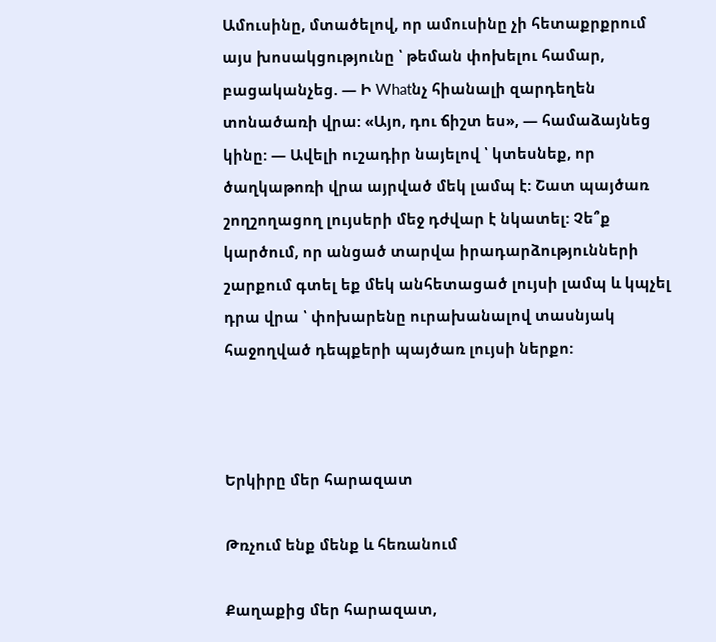Ամուսինը, մտածելով, որ ամուսինը չի հետաքրքրում այս խոսակցությունը ՝ թեման փոխելու համար, բացականչեց. — Ի Whatնչ հիանալի զարդեղեն տոնածառի վրա: «Այո, դու ճիշտ ես», — համաձայնեց կինը: — Ավելի ուշադիր նայելով ՝ կտեսնեք, որ ծաղկաթոռի վրա այրված մեկ լամպ է: Շատ պայծառ շողշողացող լույսերի մեջ դժվար է նկատել: Չե՞ք կարծում, որ անցած տարվա իրադարձությունների շարքում գտել եք մեկ անհետացած լույսի լամպ և կպչել դրա վրա ՝ փոխարենը ուրախանալով տասնյակ հաջողված դեպքերի պայծառ լույսի ներքո:



Երկիրը մեր հարազատ

Թռչում ենք մենք և հեռանում

Քաղաքից մեր հարազատ,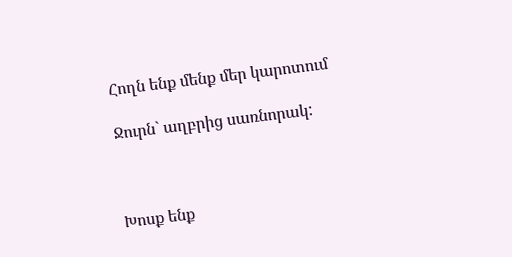Հողն ենք մենք մեր կարոտում

Ջուրն` աղբրից սառնորակ:



Խոսք ենք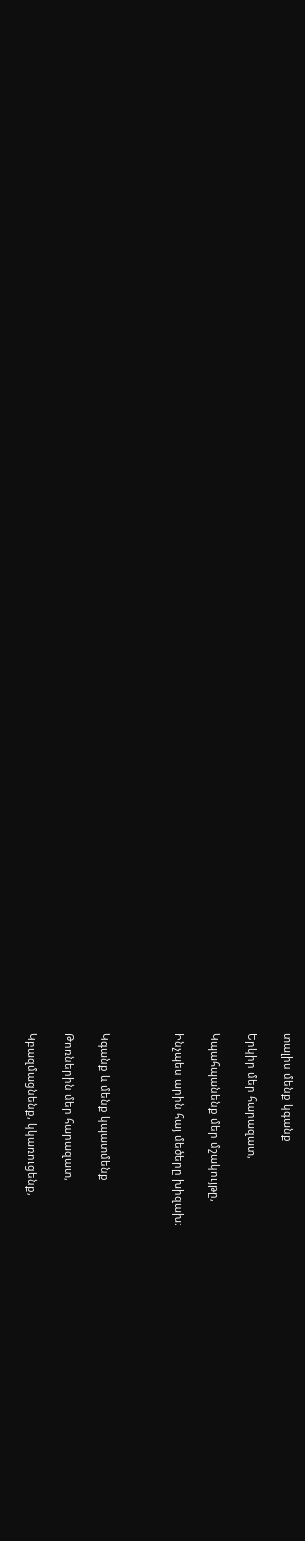տալիս մենք կգանք

Երկիր մեր հարազատ,

Կպահպանենք մեր մշակույթը,

Ինչպես արին հայ մեծերը խիզախ։



Կգանք և մենք կպատմենք

Թոռներին մեր հարազատ,

Կբազմացնենք, կկառուցենք,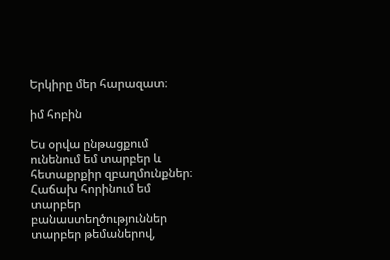Երկիրը մեր հարազատ։

իմ հոբին

Ես օրվա ընթացքում ունենում եմ տարբեր և հետաքրքիր զբաղմունքներ։  Հաճախ հորինում եմ տարբեր բանաստեղծություններ տարբեր թեմաներով,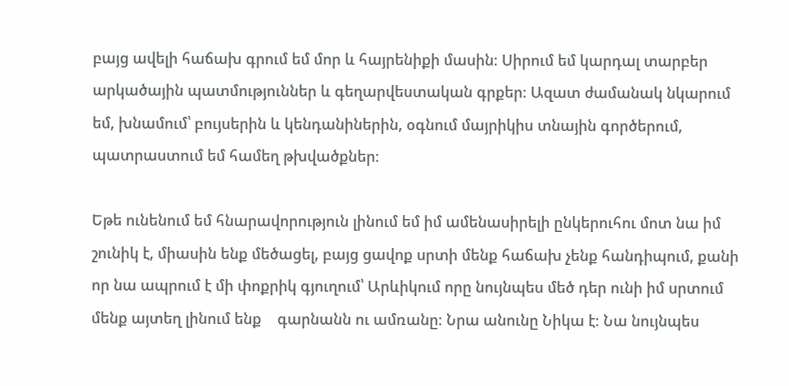բայց ավելի հաճախ գրում եմ մոր և հայրենիքի մասին։ Սիրում եմ կարդալ տարբեր արկածային պատմություններ և գեղարվեստական գրքեր։ Ազատ ժամանակ նկարում եմ, խնամում՝ բույսերին և կենդանիներին, օգնում մայրիկիս տնային գործերում, պատրաստում եմ համեղ թխվածքներ։

Եթե ունենում եմ հնարավորություն լինում եմ իմ ամենասիրելի ընկերուհու մոտ նա իմ շունիկ է, միասին ենք մեծացել, բայց ցավոք սրտի մենք հաճախ չենք հանդիպում, քանի որ նա ապրում է մի փոքրիկ գյուղում՝ Արևիկում որը նույնպես մեծ դեր ունի իմ սրտում մենք այտեղ լինում ենք    գարնանն ու ամռանը։ Նրա անունը Նիկա է։ Նա նույնպես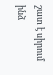շատ է սիրում ինձ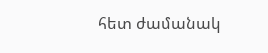հետ ժամանակ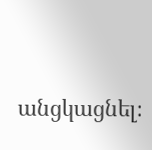անցկացնել։